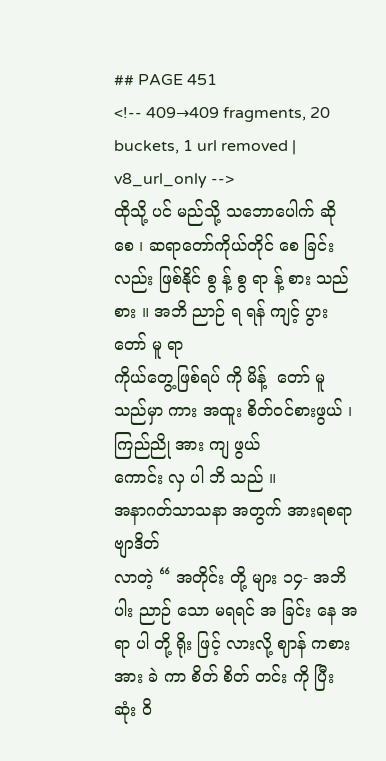## PAGE 451
<!-- 409→409 fragments, 20 buckets, 1 url removed | v8_url_only -->
ထိုသို့ ပင် မည်သို့ သဘောပေါက် ဆို စေ ၊ ဆရာတော်ကိုယ်တိုင် စေ ခြင်း လည်း ဖြစ်နိုင် စွ န့် စွ ရာ န့် စား သည် စား ။ အဘိ ညာဉ် ရ ရန် ကျင့် ပွား တော် မူ ရာ
ကိုယ်တွေ့ဖြစ်ရပ် ကို မိန့်  တော် မူ သည်မှာ ကား အထူး စိတ်ဝင်စားဖွယ် ၊ ကြည်ညို အား ကျ ဖွယ်
ကောင်း လှ ပါ ဘိ သည် ။
အနာဂတ်သာသနာ အတွက် အားရစရာ ဗျာဒိတ်
လာတဲ့ “ အတိုင်း တို့ များ ၁၄- အဘိ ပါး ညာဉ် သော မရရင် အ ခြင်း နေ အ ရာ ပါ တို့ ရိုး ဖြင့် လားလို့ ဈာန် ကစား အား ခဲ ကာ စိတ် စိတ် တင်း ကို ပြီး ဆုံး ဝိ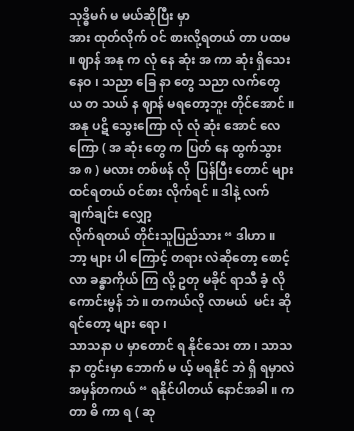သုဒ္ဓိမဂ် မ မယ်ဆိုပြီး မှာ
အား ထုတ်လိုက် ဝင် စားလို့ရတယ် တာ ပထမ ။ ဈာန် အနု က လုံ နေ ဆုံး အ ကာ ဆုံး ရှိသေး နေဝ ၊ သညာ ခြေ နာ တွေ သညာ လက်တွေ ယ တ သယ် န ဈာန် မရတော့ဘူး တိုင်အောင် ။
အနု ပဋိ သွေးကြော လုံ လုံ ဆုံး အောင် လေကြော ( အ ဆုံး တွေ က ပြတ် နေ ထွက်သွား အ ၈ ) မလား တစ်ဖန် လို  ပြန်ပြီး တောင် များ ထင်ရတယ် ဝင်စား လိုက်ရင် ။ ဒါနဲ့ လက် ချက်ချင်း လျှော့
လိုက်ရတယ် တိုင်းသူပြည်သား “ ဒါဟာ ။ ဘာ့ များ ပါ ကြောင့် တရား လဲဆိုတော့ စောင့် လာ ခန္ဓာကိုယ် ကြ လို့ ဥတု မခိုင် ရာသီ ခံ့ လို  ကောင်းမွန် ဘဲ ။ တကယ်လို လာမယ်  မင်း ဆိုရင်တော့ များ ရော ၊
သာသနာ ပ မှာတောင် ရ နိုင်သေး တာ ၊ သာသနာ တွင်းမှာ ဘောက် မ ယ့် မရနိုင် ဘဲ ရှိ ရမှာလဲ
အမှန်တကယ် “ ရနိုင်ပါတယ် နောင်အခါ ။ က တာ ဓိ ကာ ရ ( ဆု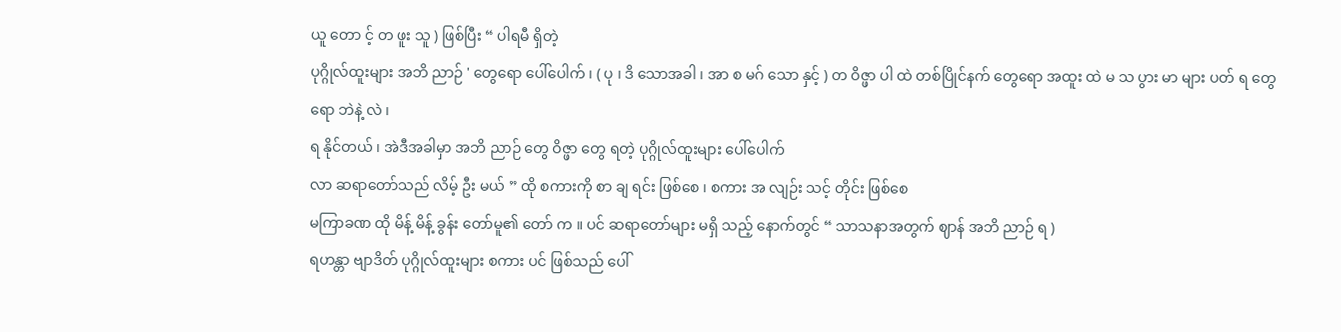ယူ တော င့် တ ဖူး သူ ) ဖြစ်ပြီး “ ပါရမီ ရှိတဲ့
ပုဂ္ဂိုလ်ထူးများ အဘိ ညာဉ် ' တွေရော ပေါ်ပေါက် ၊ ( ပု ၊ ဒိ သောအခါ ၊ အာ စ မဂ် သော နှင့် ) တ ဝိဇ္ဖာ ပါ ထဲ တစ်ပြိုင်နက် တွေရော အထူး ထဲ မ သ ပွား မာ များ ပတ် ရ တွေရော ဘဲနဲ့ လဲ ၊
ရ နိုင်တယ် ၊ အဲဒီအခါမှာ အဘိ ညာဉ် တွေ ဝိဇ္ဖာ တွေ ရတဲ့ ပုဂ္ဂိုလ်ထူးများ ပေါ်ပေါက်
လာ ဆရာတော်သည် လိမ့် ဦး မယ် ” ထို စကားကို စာ ချ ရင်း ဖြစ်စေ ၊ စကား အ လျဉ်း သင့် တိုင်း ဖြစ်စေ
မကြာခဏ ထို မိန့် မိန့် ခွန်း တော်မူ၏ တော် က ။ ပင် ဆရာတော်များ မရှိ သည့် နောက်တွင် “ သာသနာအတွက် ဈာန် အဘိ ညာဉ် ရ )
ရဟန္တာ ဗျာဒိတ် ပုဂ္ဂိုလ်ထူးများ စကား ပင် ဖြစ်သည် ပေါ်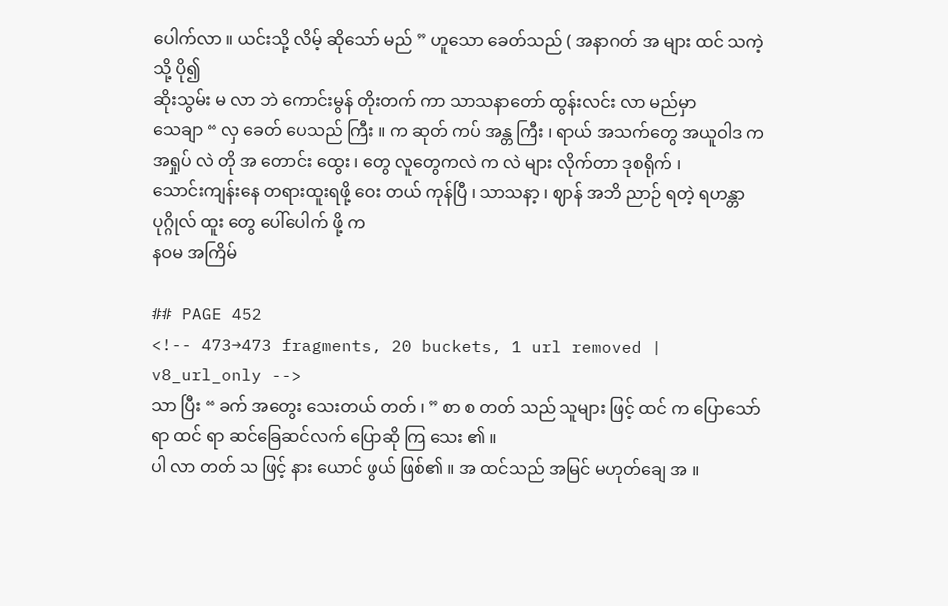ပေါက်လာ ။ ယင်းသို့ လိမ့် ဆိုသော် မည် ” ဟူသော ခေတ်သည် ( အနာဂတ် အ များ ထင် သကဲ့သို့ ပို၍
ဆိုးသွမ်း မ လာ ဘဲ ကောင်းမွန် တိုးတက် ကာ သာသနာတော် ထွန်းလင်း လာ မည်မှာ
သေချာ “ လှ ခေတ် ပေသည် ကြီး ။ က ဆုတ် ကပ် အန္တ ကြီး ၊ ရာယ် အသက်တွေ အယူဝါဒ က အရှုပ် လဲ တို အ တောင်း ထွေး ၊ တွေ လူတွေကလဲ က လဲ များ လိုက်တာ ဒုစရိုက် ၊
သောင်းကျန်းနေ တရားထူးရဖို့ ဝေး တယ် ကုန်ပြီ ၊ သာသနာ့ ၊ ဈာန် အဘိ ညာဉ် ရတဲ့ ရဟန္တာ ပုဂ္ဂိုလ် ထူး တွေ ပေါ်ပေါက် ဖို့ က
နဝမ အကြိမ်

## PAGE 452
<!-- 473→473 fragments, 20 buckets, 1 url removed | v8_url_only -->
သာ ပြီး “ ခက် အတွေး သေးတယ် တတ် ၊ ” စာ စ တတ် သည် သူများ ဖြင့် ထင် က ပြောသော် ရာ ထင် ရာ ဆင်ခြေဆင်လက် ပြောဆို ကြ သေး ၏ ။
ပါ လာ တတ် သ ဖြင့် နား ယောင် ဖွယ် ဖြစ်၏ ။ အ ထင်သည် အမြင် မဟုတ်ချေ အ ။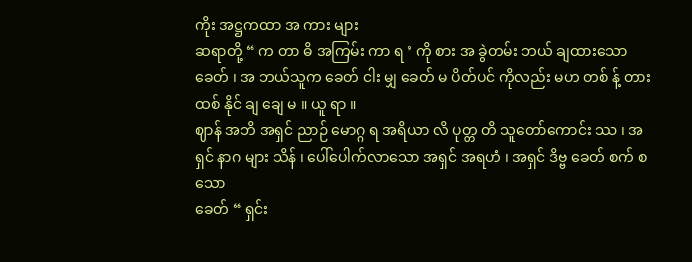ကိုး အဋ္ဌကထာ အ ကား များ
ဆရာတို့ “ က တာ ဓိ အကြမ်း ကာ ရ ’ ကို စား အ ခွဲတမ်း ဘယ် ချထားသော ခေတ် ၊ အ ဘယ်သူက ခေတ် ငါး မျှ ခေတ် မ ပိတ်ပင် ကိုလည်း မဟ တစ် န့် တား ထစ် နိုင် ချ ချေ မ ။ ယူ ရာ ။
ဈာန် အဘိ အရှင် ညာဉ် မောဂ္ဂ ရ အရိယာ လိ ပုတ္တ တိ သူတော်ကောင်း ဿ ၊ အရှင် နာဂ များ သိန် ၊ ပေါ်ပေါက်လာသော အရှင် အရဟံ ၊ အရှင် ဒိဗ္ဗ ခေတ် စက် စ သော
ခေတ် “ ရှင်း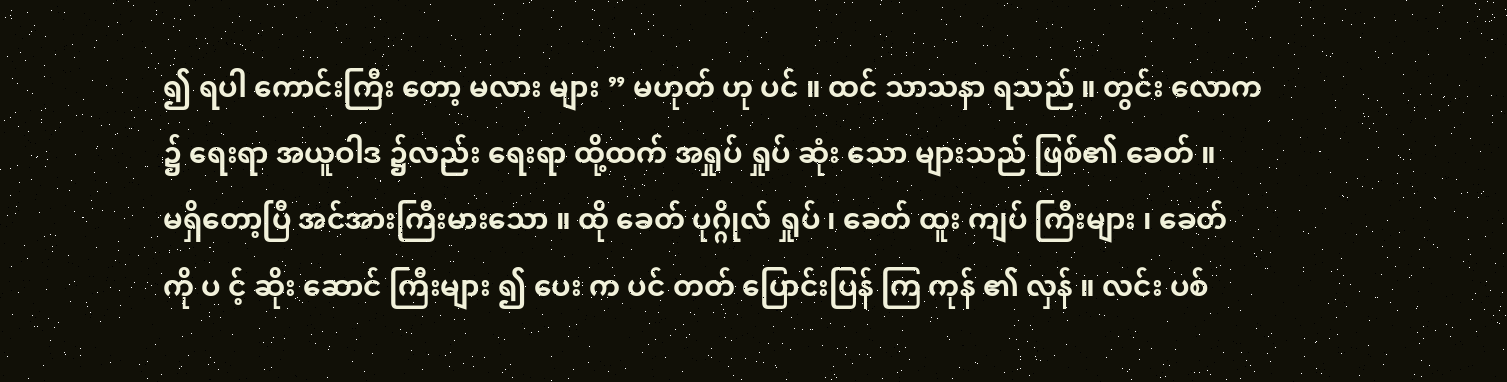၍ ရပါ ကောင်းကြီး တော့ မလား များ ” မဟုတ် ဟု ပင် ။ ထင် သာသနာ ရသည် ။ တွင်း လောက ၌ ရေးရာ အယူဝါဒ ၌လည်း ရေးရာ ထို့ထက် အရှုပ် ရှုပ် ဆုံး သော များသည် ဖြစ်၏ ခေတ် ။
မရှိတော့ပြီ အင်အားကြီးမားသော ။ ထို ခေတ် ပုဂ္ဂိုလ် ရှုပ် ၊ ခေတ် ထူး ကျပ် ကြီးများ ၊ ခေတ် ကို ပ င့် ဆိုး ဆောင် ကြီးများ ၍ ပေး က ပင် တတ် ပြောင်းပြန် ကြ ကုန် ၏ လှန် ။ လင်း ပစ်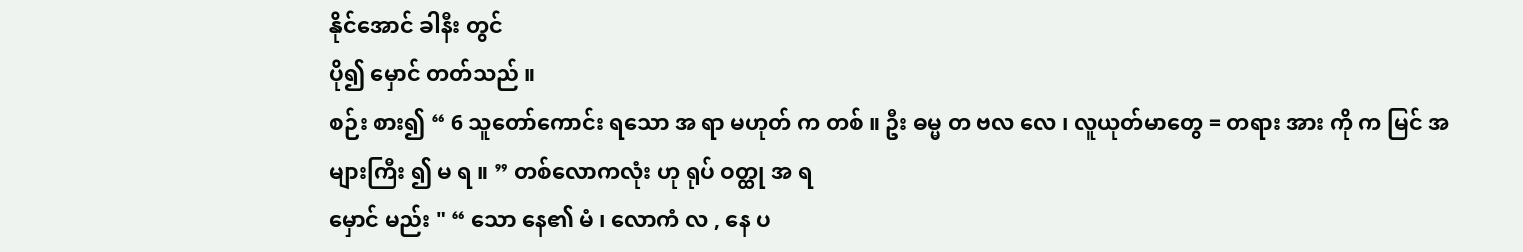နိုင်အောင် ခါနီး တွင်
ပို၍ မှောင် တတ်သည် ။
စဉ်း စား၍ “ 6 သူတော်ကောင်း ရသော အ ရာ မဟုတ် က တစ် ။ ဦး ဓမ္မ တ ဗလ လေ ၊ လူယုတ်မာတွေ = တရား အား ကို က မြင် အများကြီး ၍ မ ရ ။ ” တစ်လောကလုံး ဟု ရုပ် ဝတ္ထု အ ရ
မှောင် မည်း " “ သော နေ၏ မံ ၊ လောကံ လ , နေ ပ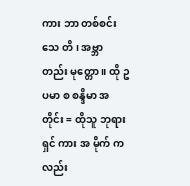ကား ဘာ တစ်စင်း သေ တိ ၊ အဗ္ဘာ တည်း မုတ္တော ။ ထို ဥပမာ စ စန္ဒိမာ အတိုင်း = ထိုသူ ဘုရားရှင် ကား အ မိုက် ကလည်း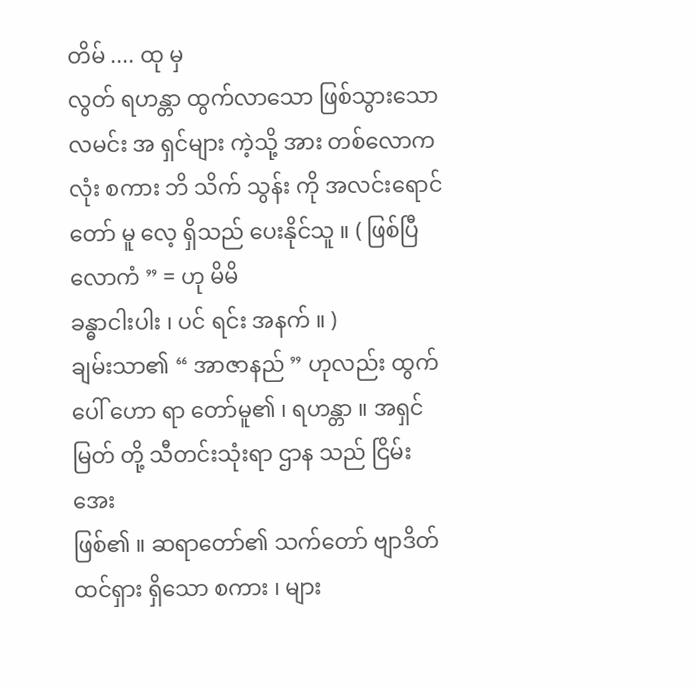တိမ် .... ထု မှ
လွတ် ရဟန္တာ ထွက်လာသော ဖြစ်သွားသော လမင်း အ ရှင်များ ကဲ့သို့ အား တစ်လောကလုံး စကား ဘိ သိက် သွန်း ကို အလင်းရောင် တော် မူ လေ့ ရှိသည် ပေးနိုင်သူ ။ ( ဖြစ်ပြီ လောကံ ” = ဟု မိမိ
ခန္ဓာငါးပါး ၊ ပင် ရင်း အနက် ။ )
ချမ်းသာ၏ “ အာဇာနည် ” ဟုလည်း ထွက်ပေါ် ဟော ရာ တော်မူ၏ ၊ ရဟန္တာ ။ အရှင်မြတ် တို့ သီတင်းသုံးရာ ဌာန သည် ငြိမ်း အေး
ဖြစ်၏ ။ ဆရာတော်၏ သက်တော် ဗျာဒိတ် ထင်ရှား ရှိသော စကား ၊ များ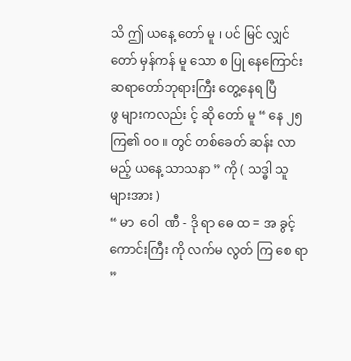သိ ဤ ယနေ့ တော် မူ ၊ ပင် မြင် လျှင် တော် မှန်ကန် မူ သော စ ပြု နေကြောင်း ဆရာတော်ဘုရားကြီး တွေ့နေရ ပြီ
ဖွ များကလည်း င့် ဆို တော် မူ “ နေ ၂၅ ကြ၏ ဝဝ ။ တွင် တစ်ခေတ် ဆန်း လာမည့် ယနေ့ သာသနာ ” ကို ( သဒ္ဓါ သူများအား )
“ မာ  ဝေါ  ဏီ - ဒို ရာ ဓေ ထ = အ ခွင့် ကောင်းကြီး ကို လက်မ လွတ် ကြ စေ ရာ ”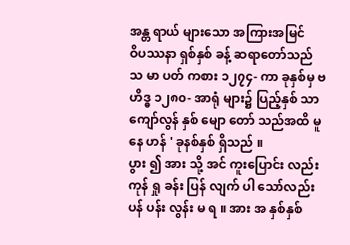အန္တ ရာယ် များသော အကြားအမြင်
ဝိပဿနာ ရှစ်နှစ် ခန့် ဆရာတော်သည် သ မာ ပတ် ကစား ၁၂၇၄- ကာ ခုနှစ်မှ ဗ ဟိဒ္ဓ ၁၂၈၀- အာရုံ များ၌ ပြည့်နှစ် သာ ကျော်လွန် နှစ် မျော တော် သည်အထိ မူ နေ ဟန် ' ခုနစ်နှစ် ရှိသည် ။
ပွား ၍ အား သို့ အင် ကူးပြောင်း လည်း ကုန် ရှု ခန်း ပြန် လျက် ပါ သော်လည်း ပန် ပန်း လွန်း မ ရ ။ အား အ နှစ်နှစ်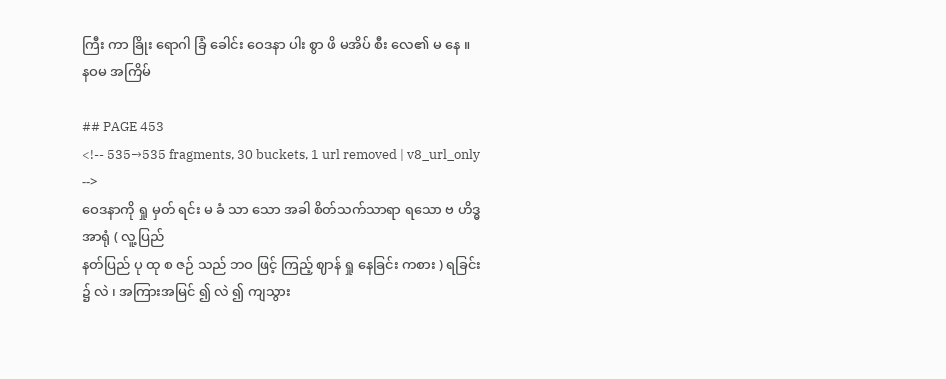ကြီး ကာ ခြိုး ရောဂါ ခြံ ခေါင်း ဝေဒနာ ပါး စွာ ဖိ မအိပ် စီး လေ၏ မ နေ ။
နဝမ အကြိမ်

## PAGE 453
<!-- 535→535 fragments, 30 buckets, 1 url removed | v8_url_only -->
ဝေဒနာကို ရှု မှတ် ရင်း မ ခံ သာ သော အခါ စိတ်သက်သာရာ ရသော ဗ ဟိဒ္ဓ အာရုံ ( လူ့ပြည်
နတ်ပြည် ပု ထု စ ဇဉ် သည် ဘဝ ဖြင့် ကြည့် ဈာန် ရှု နေခြင်း ကစား ) ရခြင်း ၌ လဲ ၊ အကြားအမြင် ၍ လဲ ၍ ကျသွား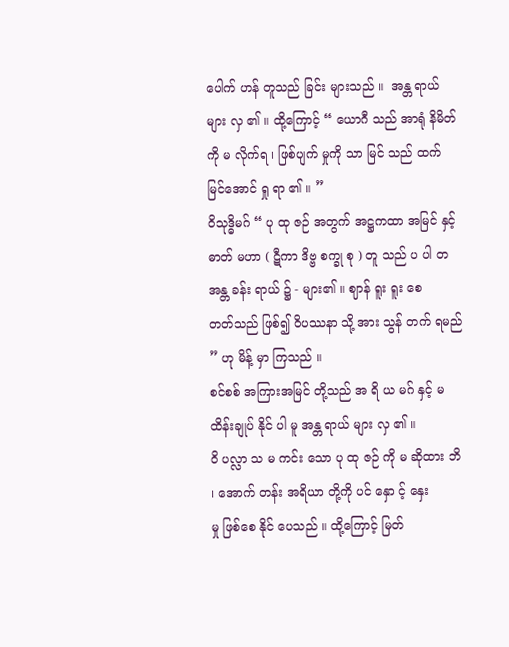ပေါက် ဟန် တူသည် ခြင်း များသည် ။  အန္တ ရာယ်
များ လှ ၏ ။ ထို့ကြောင့် “ ယောဂီ သည် အာရုံ နိမိတ် ကို မ လိုက်ရ ၊ ဖြစ်ပျက် မှုကို သာ မြင် သည် ထက်
မြင်အောင် ရှု ရာ ၏ ။ ”
ဝိသုဒ္ဓိမဂ် “ ပု ထု ဇဉ် အတွက် အဋ္ဌကထာ အမြင် နှင့် ဓာတ် မဟာ ( ဋီကာ ဒိဗ္ဗ စက္ခု စု ) တူ သည် ပ ပါ တ အန္တ ခန်း ရာယ် ၌ - များ၏ ။ ဈာန် ရူး ရူး စေ
တတ်သည် ဖြစ်၍ ဝိပဿနာ သို့ အား သွန် တက် ရမည် ” ဟု မိန့် မှာ ကြသည် ။
စင်စစ် အကြားအမြင် တို့သည် အ ရိ ယ မဂ် နှင့် မ ထိန်းချုပ် နိုင် ပါ မူ အန္တ ရာယ် များ လှ ၏ ။
ဝိ ပလ္လာ သ မ ကင်း သော ပု ထု ဇဉ် ကို မ ဆိုထား ဘိ ၊ အောက် တန်း အရိယာ တို့ကို ပင် နှော င့် နှေး
မှု ဖြစ်စေ နိုင် ပေသည် ။ ထို့ကြောင့် မြတ်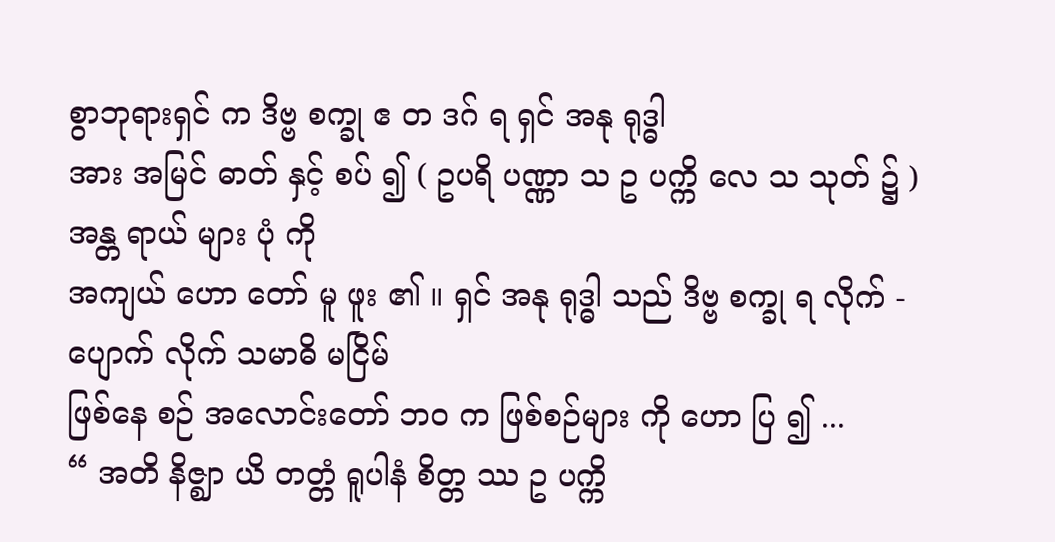စွာဘုရားရှင် က ဒိဗ္ဗ စက္ခု ဧ တ ဒဂ် ရ ရှင် အနု ရုဒ္ဓါ
အား အမြင် ဓာတ် နှင့် စပ် ၍ ( ဥပရိ ပဏ္ဏာ သ ဥ ပက္ကိ လေ သ သုတ် ၌ ) အန္တ ရာယ် များ ပုံ ကို
အကျယ် ဟော တော် မူ ဖူး ၏ ။ ရှင် အနု ရုဒ္ဓါ သည် ဒိဗ္ဗ စက္ခု ရ လိုက် - ပျောက် လိုက် သမာဓိ မငြိမ်
ဖြစ်နေ စဉ် အလောင်းတော် ဘဝ က ဖြစ်စဉ်များ ကို ဟော ပြ ၍ ...
“ အတိ နိဇ္ဈာ ယိ တတ္တံ ရူပါနံ စိတ္တ ဿ ဥ ပက္ကိ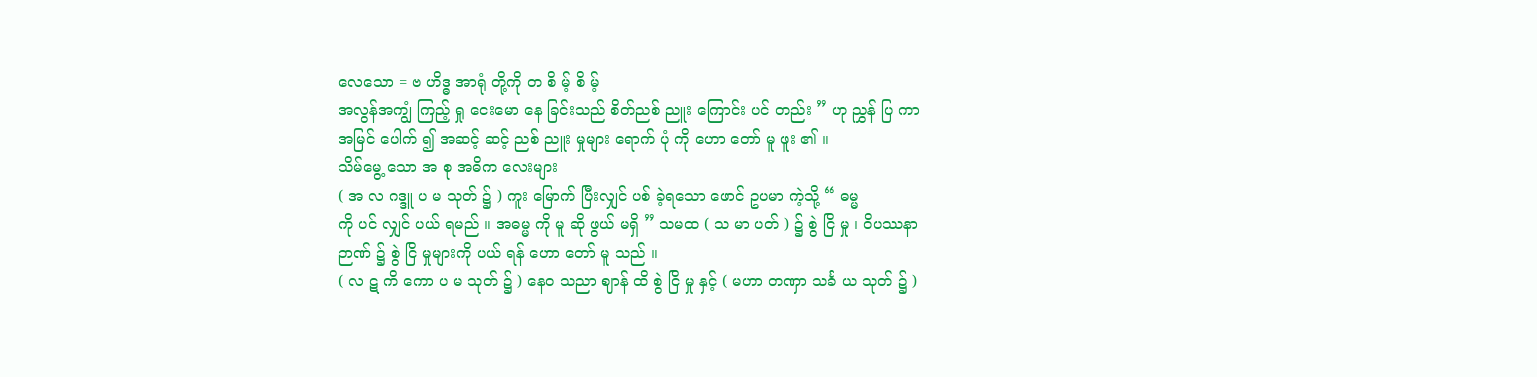လေသော = ဗ ဟိဒ္ဓ အာရုံ တို့ကို တ စိ မ့် စိ မ့်
အလွန်အကျွံ ကြည့် ရှု ငေးမော နေ ခြင်းသည် စိတ်ညစ် ညူး ကြောင်း ပင် တည်း ” ဟု ညွှန် ပြ ကာ
အမြင် ပေါက် ၍ အဆင့် ဆင့် ညစ် ညူး မှုများ ရောက် ပုံ ကို ဟော တော် မူ ဖူး ၏ ။
သိမ်မွေ့ သော အ စု အဓိက လေးများ
( အ လ ဂဒ္ဒူ ပ မ သုတ် ၌ ) ကူး မြောက် ပြီးလျှင် ပစ် ခဲ့ရသော ဖောင် ဥပမာ ကဲ့သို့ “ ဓမ္မ
ကို ပင် လျှင် ပယ် ရမည် ။ အဓမ္မ ကို မူ ဆို ဖွယ် မရှိ ” သမထ ( သ မာ ပတ် ) ၌ စွဲ ငြိ မှု ၊ ဝိပဿနာ
ဉာဏ် ၌ စွဲ ငြိ မှုများကို ပယ် ရန် ဟော တော် မူ သည် ။
( လ ဋ ကိ ကော ပ မ သုတ် ၌ ) နေဝ သညာ ဈာန် ထိ စွဲ ငြိ မှု နှင့် ( မဟာ တဏှာ သင်္ခ ယ သုတ် ၌ )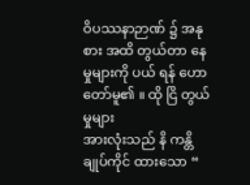ဝိပဿနာဉာဏ် ၌ အနု စား အထိ တွယ်တာ နေ မှုများကို ပယ် ရန် ဟော တော်မူ၏ ။ ထို ငြိ တွယ် မှုများ
အားလုံးသည် နိ ကန္တိ ချုပ်ကိုင် ထားသော “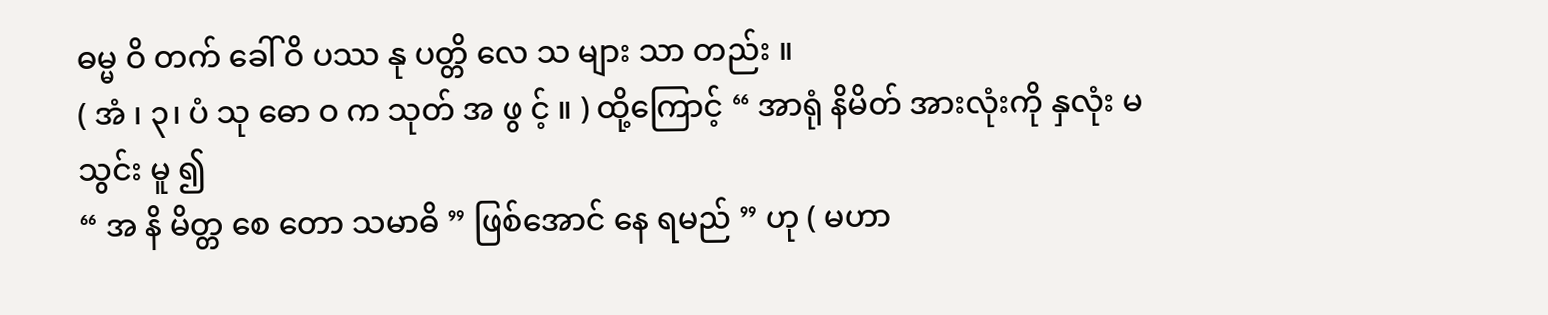ဓမ္မ ဝိ တက် ခေါ် ဝိ ပဿ နု ပတ္တိ လေ သ များ သာ တည်း ။
( အံ ၊ ၃၊ ပံ သု ဓော ဝ က သုတ် အ ဖွ င့် ။ ) ထို့ကြောင့် “ အာရုံ နိမိတ် အားလုံးကို နှလုံး မ သွင်း မူ ၍
“ အ နိ မိတ္တ စေ တော သမာဓိ ” ဖြစ်အောင် နေ ရမည် ” ဟု ( မဟာ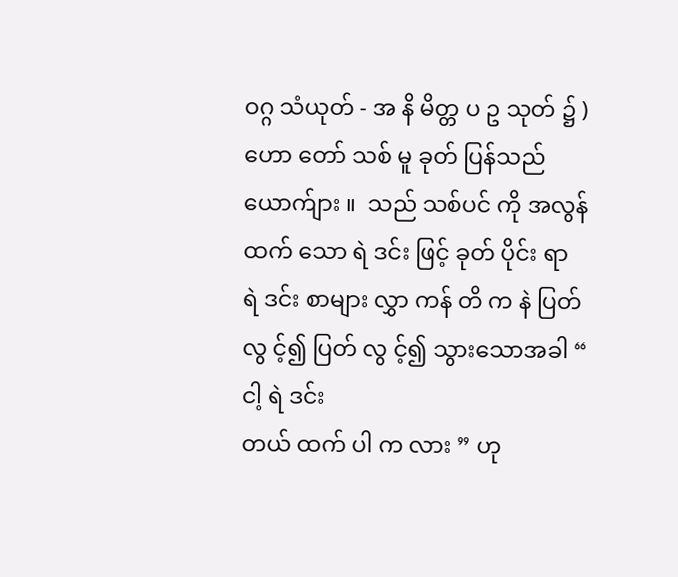ဝဂ္ဂ သံယုတ် - အ နိ မိတ္တ ပ ဥ သုတ် ၌ )
ဟော တော် သစ် မူ ခုတ် ပြန်သည် ယောက်ျား ။  သည် သစ်ပင် ကို အလွန် ထက် သော ရဲ ဒင်း ဖြင့် ခုတ် ပိုင်း ရာ
ရဲ ဒင်း စာများ လွှာ ကန် တိ က နဲ ပြတ် လွ င့်၍ ပြတ် လွ င့်၍ သွားသောအခါ “ ငါ့ ရဲ ဒင်း
တယ် ထက် ပါ က လား ” ဟု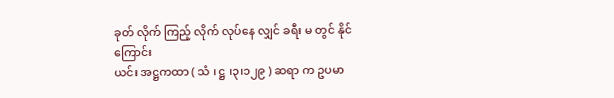ခုတ် လိုက် ကြည့် လိုက် လုပ်နေ လျှင် ခရီး မ တွင် နိုင်ကြောင်း
ယင်း အဋ္ဌကထာ ( သံ ၊ ဋ္ဌ ၊၃၊၁၂၉ ) ဆရာ က ဥပမာ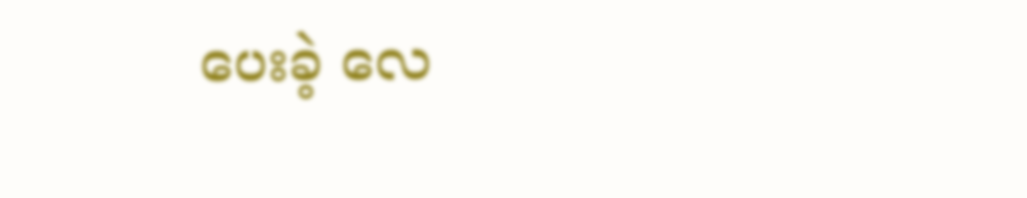ပေးခဲ့ လေ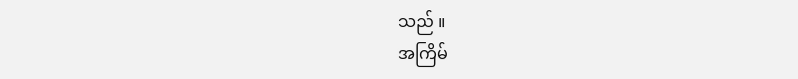သည် ။
အကြိမ်